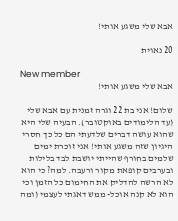אבא שלי משגע אותי!

20 נאוית

New member
אבא שלי משגע אותי!

שלום! אני בת 22 וגרה זמנית עם אבא שלי (עד הלימודים באוקטובר). הבעיה שלי היא שהוא עושה דברים שלדעתי הם כל כך חסרי היגיון שזה משגע אותי! אני זוכרת ימים שלמים בחורף שהייתי יושבת לבד בלילות ובערבים קופאת מקור ורעבה. למה? כי הוא לא הרשה להדליק את החימום כל הזמן וכי הוא לא קנה אוכל- ממש דאגתי לעצמי (ומה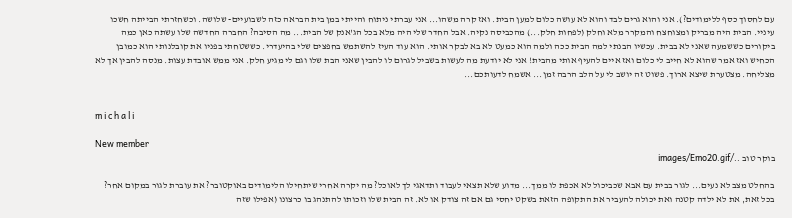עם לחסוך כסף ללימודים?). אני והוא גרים לבד והוא לא עושה כלום למען הבית. ואז קרה משהו... אני עברתי ניתוח והייתי במן בית הבראה כזה לשבועיים- שלושה. וכשחזרתי הבייתה חשכו עיניי. הבית היה מבריק ומצוחצח והמקרר מלא וחלק (לפחות חלק...) מהכביסה נקיה. אבל החדר שלי היה מלא בכל הג'אנק של הבית... מה הסיבה? החברה החדשה שלו עשתה כאן כמה ביקורים כששמעה שאני לא בבית. עכשיו הבנתי למה הבית ככה ולמה הוא כמעט לא בא לבקר אותי. הוא עוד העיז להשתמש בחפצים שלי בהיעדרי. כששטחתי בפניו את קובלנותי הוא כמובן הכחיש ואז אמר שהוא לא חייב לי כלום ואז איים להעיף אותי מהבית! אני לא יודעת מה לעשות בשביל לגרום לו להבין שאני הבת שלו וגם לי מגיע חלק. אני ממש אובדת עצות. מנסה להבין אך לא מצליחה. מצטערת שיצא ארוך. פשוט זה יושב לי על הלב הרבה זמן... אשמח לדעותכם...


m i c h a l i

New member
בוקר טוב ../images/Emo20.gif

בהחלט מצב לא נעים... לגור בבית עם אבא שכביכול לא אכפת לו ממך... מדוע שלא תצאי לעבוד ותדאגי לך לאוכל? מה יקרה אחרי שיתחילו הלימודים באוקטובר? את עוברת לגור במקום אחר? בכל זאת, את לא ילדה קטנה ואת יכולה להעביר את התקופה הזאת בשקט יחסי גם אם זה צודק או לא. זה הבית שלו וזכותו להתנהג בו כרצונו (אפילו שזה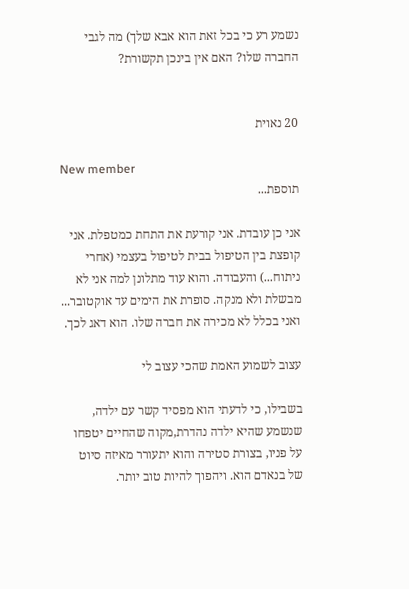נשמע רע כי בכל זאת הוא אבא שלך) מה לגבי החברה שלו? האם אין בינכן תקשורת?


20 נאוית

New member
תוספת...

אני כן עובדת. אני קורעת את התחת כמטפלת. אני קופצת בין הטיפול בבית לטיפול בעצמי (אחרי ניתוח...) והעבודה. והוא עוד מתלונן למה אני לא מבשלת ולא מנקה. סופרת את הימים עד אוקטובר... ואני בכלל לא מכירה את חברה שלו. הוא דאג לכך.

עצוב לשמוע האמת שהכי עצוב לי

בשבילו, כי לדעתי הוא מפסיד קשר עם ילדה, שנשמע שהיא ילדה נהדרת,מקוה שהחיים יטפחו על פניו, בצורת סטירה והוא יתעורר מאיזה סיוט של בנאדם הוא. ויהפוך להיות טוב יותר.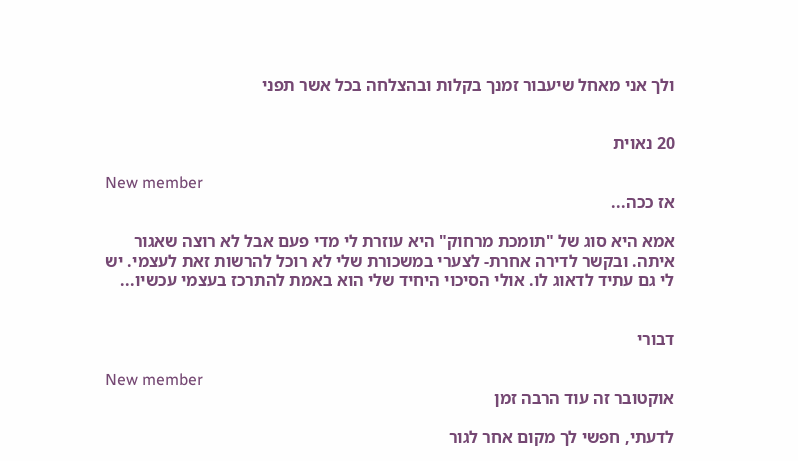ולך אני מאחל שיעבור זמנך בקלות ובהצלחה בכל אשר תפני


20 נאוית

New member
אז ככה...

אמא היא סוג של "תומכת מרחוק" היא עוזרת לי מדי פעם אבל לא רוצה שאגור איתה. ובקשר לדירה אחרת- לצערי במשכורת שלי לא רוכל להרשות זאת לעצמי. יש לי גם עתיד לדאוג לו. אולי הסיכוי היחיד שלי הוא באמת להתרכז בעצמי עכשיו...


דבורי

New member
אוקטובר זה עוד הרבה זמן

לדעתי, חפשי לך מקום אחר לגור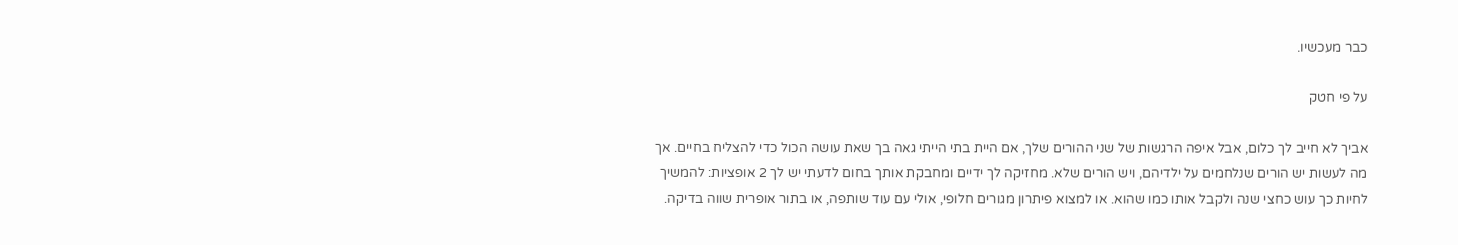כבר מעכשיו.

על פי חטק

אביך לא חייב לך כלום, אבל איפה הרגשות של שני ההורים שלך, אם היית בתי הייתי גאה בך שאת עושה הכול כדי להצליח בחיים. אך מה לעשות יש הורים שנלחמים על ילדיהם, ויש הורים שלא. מחזיקה לך ידיים ומחבקת אותך בחום לדעתי יש לך 2 אופציות: להמשיך לחיות כך עוש כחצי שנה ולקבל אותו כמו שהוא. או למצוא פיתרון מגורים חלופי, אולי עם עוד שותפה, או בתור אופרית שווה בדיקה.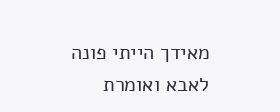מאידך הייתי פונה לאבא ואומרת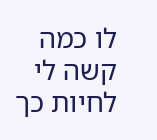לו כמה קשה לי לחיות כך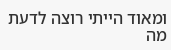ומאוד הייתי רוצה לדעת מה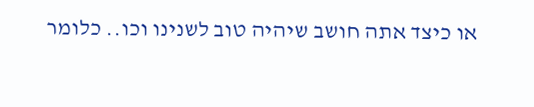או כיצד אתה חושב שיהיה טוב לשנינו וכו.. כלומר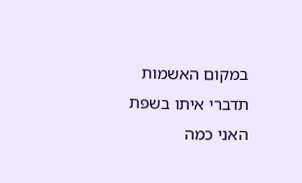במקום האשמות תדברי איתו בשפת האני כמה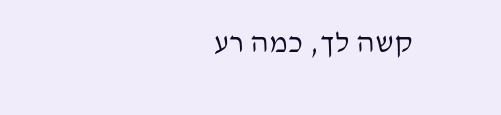קשה לך, כמה רע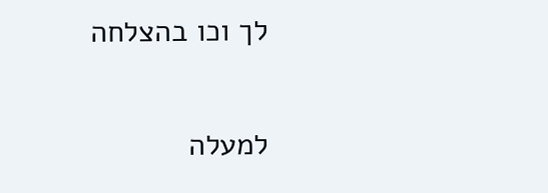לך וכו בהצלחה

למעלה